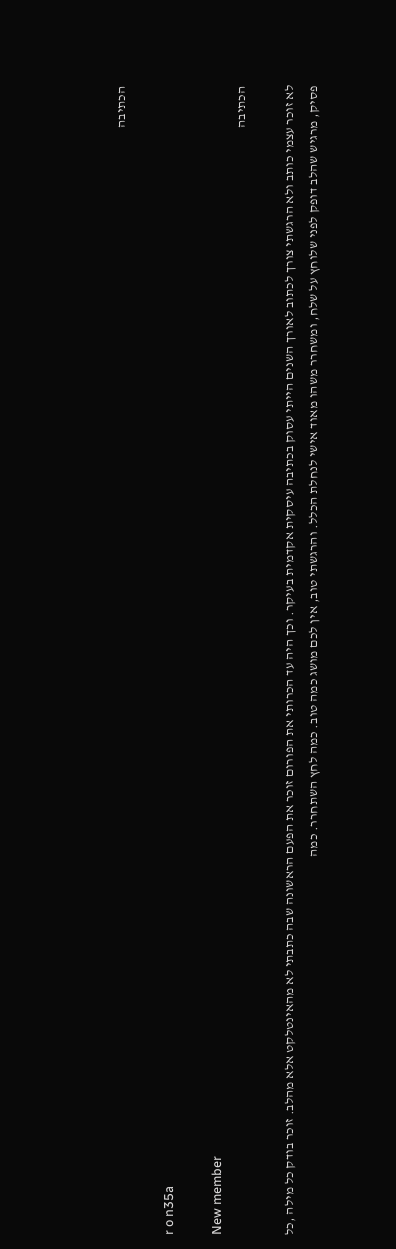הכתיבה

r o n35a

New member
הכתיבה

לא זוכר עצמי כותב ולא הרגשתי צורך לכתוב לאורך השנים הייתי עסוק בכתיבה עיסקית אקדמית בעיקר. וכך היה עד הכרותי את הפורום זוכר את הפעם הראשונה שבה כתבתי לא מהאינטלקט אלא מהלב. זוכר בודק כל מילה ,כל פסיק, מרגיש שהלב דופק לפני שלוחץ על שלח, ומשחרר משהו מאוד אישי לנחלת הכלל. והרגשתי טוב, אין לכם מושג כמה טוב. כמה לחץ השתחרר. כמה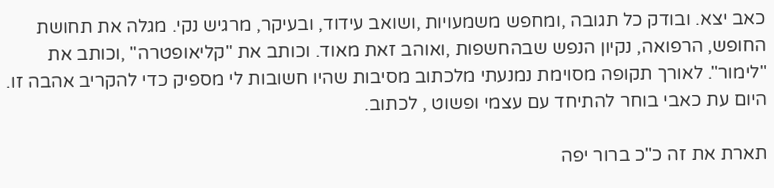כאב יצא. ובודק כל תגובה ,ומחפש משמעויות ,ושואב עידוד, ובעיקר, מרגיש נקי. מגלה את תחושת החופש, הרפואה, נקיון הנפש שבהחשפות ,ואוהב זאת מאוד. וכותב את "קליאופטרה" ,וכותב את "לימור". לאורך תקופה מסוימת נמנעתי מלכתוב מסיבות שהיו חשובות לי מספיק כדי להקריב אהבה זו. היום עת כאבי בוחר להתיחד עם עצמי ופשוט , לכתוב.

תארת את זה כ"כ ברור יפה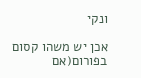ונקי

אכן יש משהו קסום בפורום(אם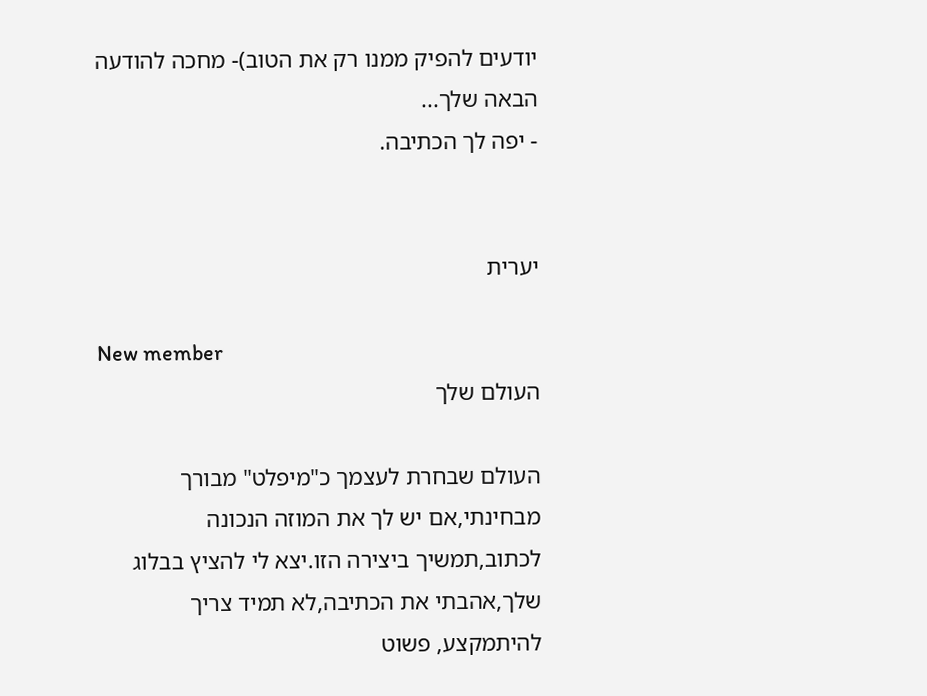יודעים להפיק ממנו רק את הטוב)- מחכה להודעה הבאה שלך...
- יפה לך הכתיבה.


יערית

New member
העולם שלך

העולם שבחרת לעצמך כ"מיפלט" מבורך מבחינתי,אם יש לך את המוזה הנכונה לכתוב,תמשיך ביצירה הזו.יצא לי להציץ בבלוג שלך,אהבתי את הכתיבה,לא תמיד צריך להיתמקצע, פשוט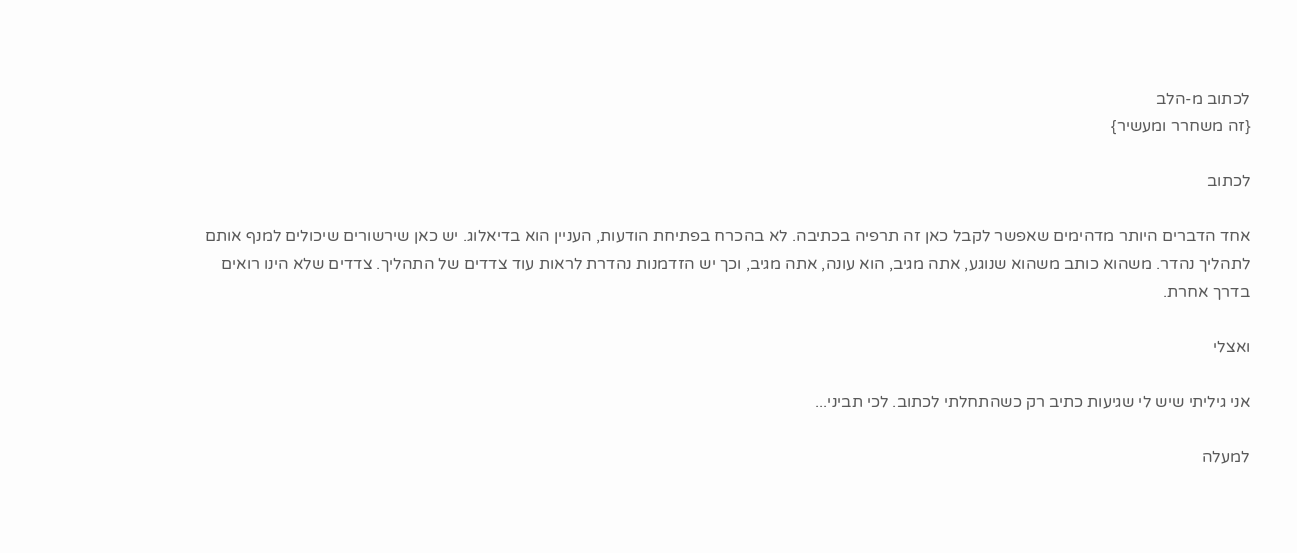לכתוב מ-הלב
{זה משחרר ומעשיר}

לכתוב

אחד הדברים היותר מדהימים שאפשר לקבל כאן זה תרפיה בכתיבה. לא בהכרח בפתיחת הודעות, העניין הוא בדיאלוג. יש כאן שירשורים שיכולים למנף אותם לתהליך נהדר. משהוא כותב משהוא שנוגע, אתה מגיב, הוא עונה, אתה מגיב, וכך יש הזדמנות נהדרת לראות עוד צדדים של התהליך. צדדים שלא הינו רואים בדרך אחרת.

ואצלי

אני גיליתי שיש לי שגיעות כתיב רק כשהתחלתי לכתוב. לכי תביני...

למעלה